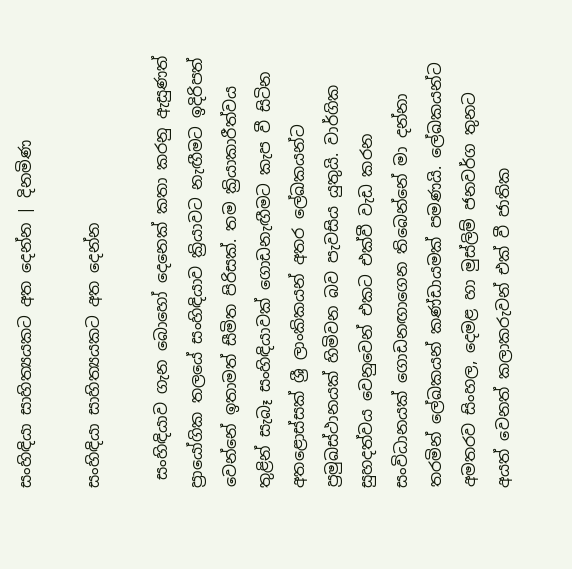සංහිඳියා සාහිත්‍යයකට අත දෙන්න | දිනමිණ

සංහිඳියා සාහිත්‍යයකට අත දෙන්න

 සංහිඳියාව ගැන බොහෝ දෙනෙක් කතා කරනු ඇසුණත් ප්‍රායෝගික තලයේ සංහිඳියාව ක්‍රියාවට නැඟීමට ඉදිරිපත් වෙන්නේ ඉතාමත් සීමිත පිරිසක්. තම ක්‍රියාකාරීත්වය තුළින් සැබෑ සංහිඳියාවක් ගොඩනැඟීමට කැප වී සිටින අතළොස්සක් ශ්‍රී ලාංකිකයන් අතර ලේඛකයන්ට ප්‍රමුඛස්ථානයක් හිමිවන බව පැවසිය යුතුයි. වාර්ගික සුහදත්වය වෙනුවෙන් එකට එක්වී වැඩ කරන සංවිධානයක් ගොඩනඟාගෙන තිබෙන්නේ මා දන්නා තරමින් ලේඛකයන් කණ්ඩායමක් පමණයි. ලේඛකයන්ට අමතරව සිංහල, දෙමළ හා මුස්ලිම් ජනවර්ග තුනට අයත් වෙනත් කලාකරුවන් එක් වී ජාතික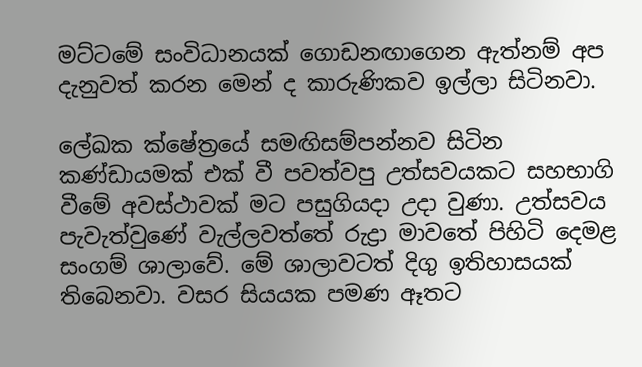මට්ටමේ සංවිධානයක් ගොඩනඟාගෙන ඇත්නම් අප දැනුවත් කරන මෙන් ද කාරුණිකව ඉල්ලා සිටිනවා.

ලේඛක ක්ෂේත්‍රයේ සමඟිසම්පන්නව සිටින කණ්ඩායමක් එක් වී පවත්වපු උත්සවයකට සහභාගි වීමේ අවස්ථාවක් මට පසුගියදා උදා වුණා. උත්සවය පැවැත්වුණේ වැල්ලවත්තේ රුද්‍රා මාවතේ පිහිටි දෙමළ සංගම් ශාලාවේ. මේ ශාලාවටත් දිගු ඉතිහාසයක් තිබෙනවා. වසර සියයක පමණ ඈතට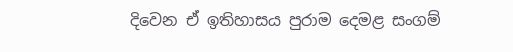දිවෙන ඒ ඉතිහාසය පුරාම දෙමළ සංගම්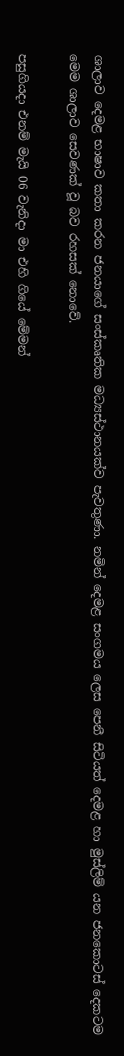ශාලාව දෙමළ භාෂාව කතා කරන ජනයාගේ සංස්කෘතික මධ්‍යස්ථානයක්ව පැවතුණා. නමින් දෙමළ සංගමය ලෙස පෙනී සිටියත් දෙමළ හා මුස්ලිම් යන ජනකොටස් දෙකටම මෙම ශාලාව සෙවණක් වූ බව රහසක් නොවේ.

පසුගියදා එනම් මැයි 06 වැනිදා මා එහි ගියේ මේමන්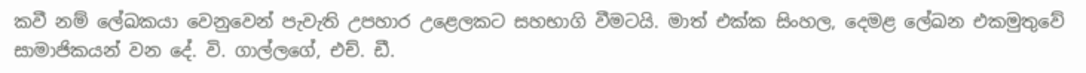කවී නම් ලේඛකයා වෙනුවෙන් පැවැති උපහාර උළෙලකට සහභාගි වීමටයි. මාත් එක්ක සිංහල, දෙමළ ලේඛන එකමුතුවේ සාමාජිකයන් වන දේ. වි. ගාල්ලගේ, එච්. ඩී.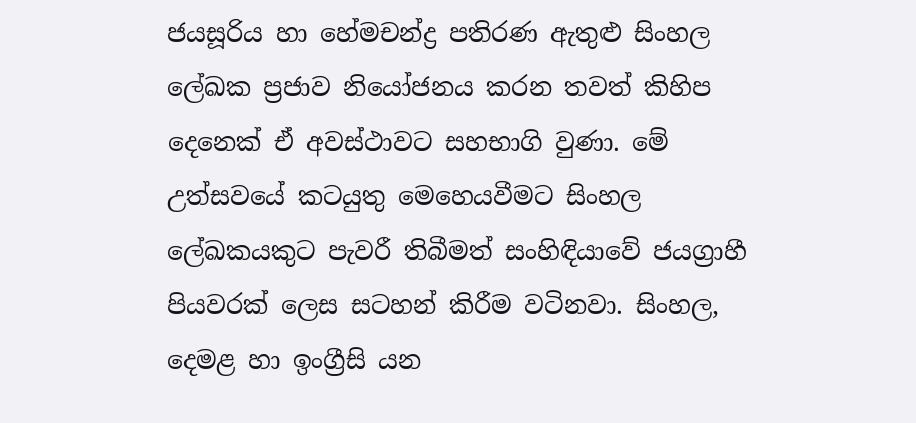ජයසූරිය හා හේමචන්ද්‍ර පතිරණ ඇතුළු සිංහල ලේඛක ප්‍රජාව නියෝජනය කරන තවත් කිහිප දෙනෙක් ඒ අවස්ථාවට සහභාගි වුණා. මේ උත්සවයේ කටයුතු මෙහෙයවීමට සිංහල ලේඛකයකුට පැවරී තිබීමත් සංහිඳියාවේ ජයග්‍රාහී පියවරක් ලෙස සටහන් කිරීම වටිනවා. සිංහල, දෙමළ හා ඉංග්‍රීසි යන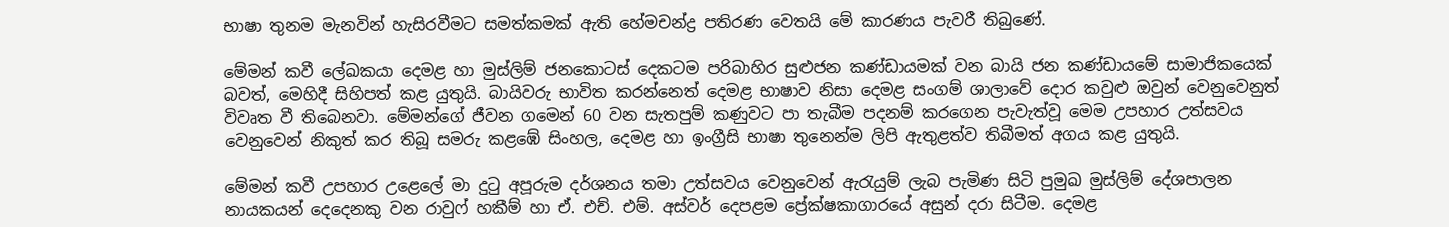භාෂා තුනම මැනවින් හැසිරවීමට සමත්කමක් ඇති හේමචන්ද්‍ර පතිරණ වෙතයි මේ කාරණය පැවරී තිබුණේ.

මේමන් කවී ලේඛකයා දෙමළ හා මුස්ලිම් ජනකොටස් දෙකටම පරිබාහිර සුළුජන කණ්ඩායමක් වන බායි ජන කණ්ඩායමේ සාමාජිකයෙක් බවත්, මෙහිදී සිහිපත් කළ යුතුයි. බායිවරු භාවිත කරන්නෙත් දෙමළ භාෂාව නිසා දෙමළ සංගම් ශාලාවේ දොර කවුළු ඔවුන් වෙනුවෙනුත් විවෘත වී තිබෙනවා. මේමන්ගේ ජීවන ගම‍ෙන් 60 වන සැතපුම් කණුවට පා තැබීම පදනම් කරගෙන පැවැත්වූ මෙම උපහාර උත්සවය වෙනුවෙන් නිකුත් කර තිබූ සමරු කළඹේ සිංහල, දෙමළ හා ඉංග්‍රීසි භාෂා තුනෙන්ම ලිපි ඇතුළත්ව තිබීමත් අගය කළ යුතුයි.

මේමන් කවී උපහාර උළෙලේ මා දුටු අපූරුම දර්ශනය තමා උත්සවය වෙනුවෙන් ඇරැයුම් ලැබ පැමිණ සිටි පුමුඛ මුස්ලිම් දේශපාලන නායකයන් දෙදෙනකු වන රාවුෆ් හකීම් හා ඒ. එච්. එම්. අස්වර් දෙපළම ප්‍රේක්ෂකාගාරයේ අසුන් දරා සිටීම. දෙමළ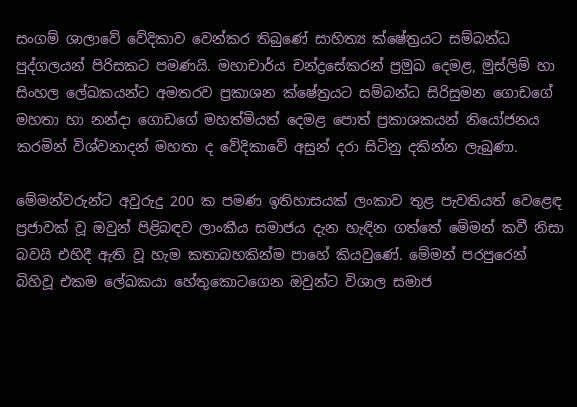සංගම් ශාලාවේ වේදිකාව වෙන්කර තිබුණේ සාහිත්‍ය ක්ෂේත්‍රයට සම්බන්ධ පුද්ගලයන් පිරිසකට පමණයි. මහාචාර්ය චන්ද්‍රසේකරන් ප්‍රමුඛ දෙමළ, මුස්ලිම් හා සිංහල ලේඛකයන්ට අමතරව ප්‍රකාශන ක්ෂේත්‍රයට සම්බන්ධ සිරිසුමන ගොඩගේ මහතා හා නන්දා ගොඩගේ මහත්මියත් දෙමළ පොත් ප්‍රකාශකයන් නියෝජනය කරමින් විශ්වනාදන් මහතා ද වේදිකාවේ අසුන් දරා සිටිනු දකින්න ලැබුණා.

මේමන්වරුන්ට අවුරුදු 200 ක පමණ ඉතිහාසයක් ලංකාව තුළ පැවතියත් වෙළෙඳ ප්‍රජාවක් වූ ඔවුන් පිළිබඳව ලාංකීය සමාජය දැන හැඳින ගත්තේ මේමන් කවී නිසා බවයි එහිදී ඇති වූ හැම කතාබහකින්ම පාහේ කියවුණේ. මේමන් පරපුරෙන් බිහිවූ එකම ලේඛකයා හේතුකො‍ටගෙන ඔවුන්ට විශාල සමාජ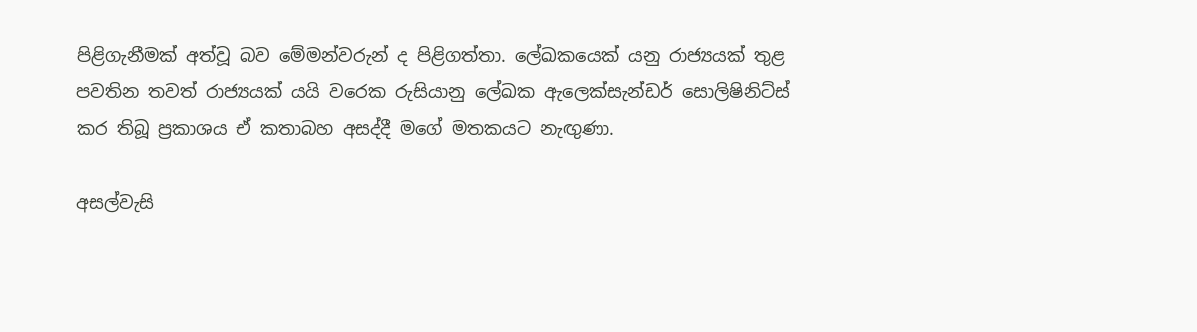පිළිගැනීමක් අත්වූ බව මේමන්වරුන් ද පිළිගත්තා. ලේඛකයෙක් යනු රාජ්‍යයක් තුළ පවතින තවත් රාජ්‍යයක් යයි වරෙක රුසියානු ලේඛක ඇලෙක්සැන්ඩර් සොලිෂිනිට්ස් කර තිබූ ප්‍රකාශය ඒ කතාබහ අසද්දී මගේ මතකයට නැඟුණා.

අසල්වැසි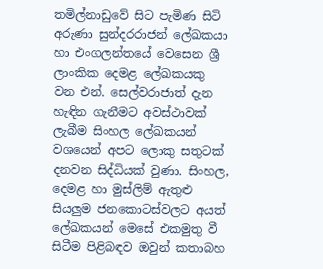තමිල්නාඩුවේ සිට පැමිණ සිටි අරුණා සුන්දරරාජන් ලේඛකයා හා ‍එංගලන්තයේ වෙසෙන ශ්‍රී ලාංකික දෙමළ ලේඛකයකු වන එන්. සෙල්වරාජාත් දැන හැඳින ගැනීමට අවස්ථාවක් ලැබීම සිංහල ලේඛකයන් වශයෙන් අපට ලොකු සතුටක් දනවන සිද්ධියක් වුණා. සිංහල, දෙමළ හා මුස්ලිම් ඇතුළු සියලුම ජනකොටස්වලට අයත් ලේඛකයන් මෙසේ එකමුතු වී සිටීම පිළිබඳව ඔවුන් කතාබහ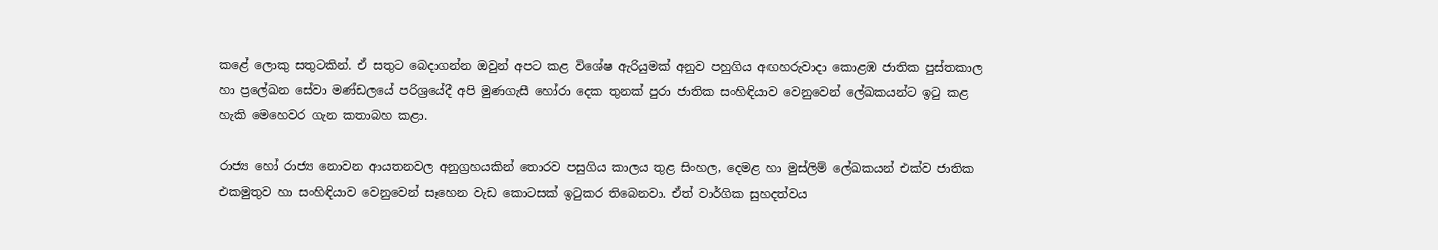කළේ ලොකු සතුටකින්. ඒ සතුට බෙදාගන්න ඔවුන් අපට කළ විශේෂ ඇරියුමක් අනුව පහුගිය අඟහරුවාදා කොළඹ ජාතික ‍පුස්තකාල හා ප්‍රලේඛන සේවා මණ්ඩලයේ පරිශ්‍රයේදී අපි මුණගැසී හෝරා දෙක තුනක් පුරා ජාතික සංහිඳියාව වෙනුවෙන් ලේඛකයන්ට ඉටු කළ හැකි මෙහෙවර ගැන කතාබහ කළා.

රාජ්‍ය හෝ රාජ්‍ය නොවන ආයතනවල අනුග්‍රහයකින් තොරව පසුගිය කාලය තුළ සිංහල, දෙමළ හා මුස්ලිම් ලේඛකයන් එක්ව ජාතික එකමුතුව හා සංහිඳියාව වෙනුවෙන් සෑහෙන වැඩ කොටසක් ඉටුකර තිබෙනවා. ඒත් වාර්ගික සුහදත්වය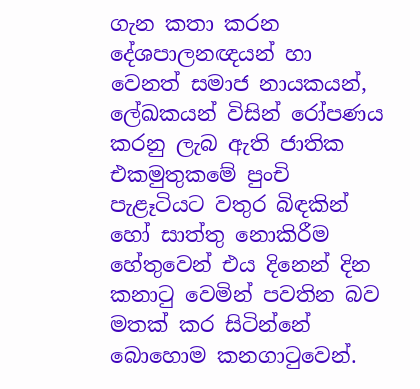ගැන කතා කරන දේශපාලනඥයන් හා වෙනත් සමාජ නායකයන්, ලේඛකයන් විසින් රෝපණය කරනු ලැබ ඇති ජාතික එකමුතුකමේ පුංචි පැළෑටියට වතුර බිඳකින් හෝ සාත්තු නොකිරීම හේතුවෙන් එය දිනෙන් දින කනාටු වෙමින් පවතින බව මතක් කර සිටින්නේ බොහොම කනගාටුවෙන්.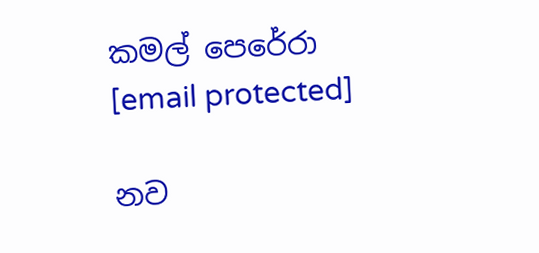කමල් පෙරේරා
[email protected]

නව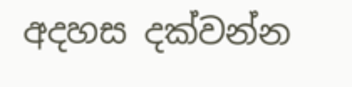අදහස දක්වන්න